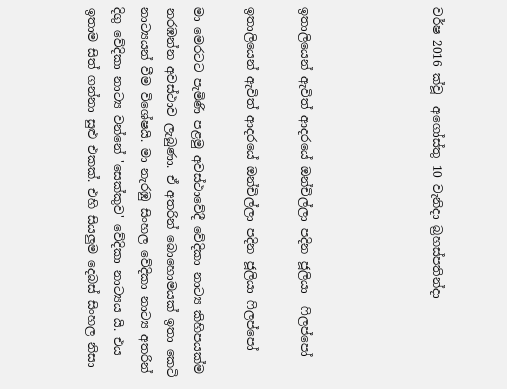වර්ෂ 2016 ක්වූ  අගෝස්තු 10 වැනිදා බ්‍රහස්පතින්දා




ඉතාලියෙන් ඇවිත් ආදරයේ ඔන්චිල්ලා පදින ජූලියා  ෆිලප්පෝ

ඉතාලියෙන් ඇවිත් ආදරයේ ඔන්චිල්ලා පදින ජූලියා ෆිලප්පෝ

මා මෙරටට පැමිණි පළමු අවස්ථාවේදී වේදිකා නාට්‍ය කිහිපයක්ම නරඹන්න අවස්ථාව ලැබුණා. ඒ අතරින් බොහොමයක් ඉතා කෙටි නාට්‍යයන් වීම විශේෂයි. මා නැරඹු සිංහල වේදිකා නාට්‍ය අතරින් දිගු වේදිකා නාට්‍ය වන්නේ 'සෙක්කුව' වේදිකා නාට්‍යය යි. එය ඉතාම සිත් ගන්නා සුළු එකක්. එහි සියලුම දෙබස් සිංහල නිසා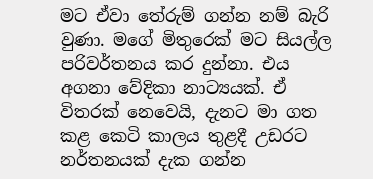මට ඒවා තේරුම් ගන්න නම් බැරි වුණා. මගේ මිතුරෙක් මට සියල්ල පරිවර්තනය කර දුන්නා. එය අගනා වේදිකා නාට්‍යයක්. ඒ විතරක් නෙවෙයි, දැනට මා ගත කළ කෙටි කාලය තුළදී උඩරට නර්තනයක් දැක ගන්න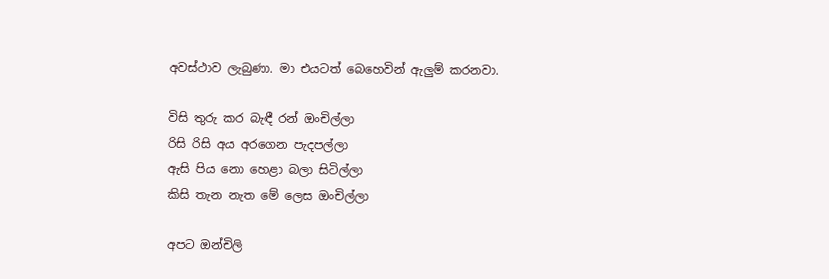අවස්ථාව ලැබුණා. මා එයටත් බෙහෙවින් ඇලුම් කරනවා.

විසි තුරු කර බැඳී රන් ඔංචිල්ලා
රිසි රිසි අය අරගෙන පැදපල්ලා
ඇසි පිය නො හෙළා බලා සිටිල්ලා
කිසි තැන නැත මේ ලෙස ඔංචිල්ලා

අපට ඔන්චිලි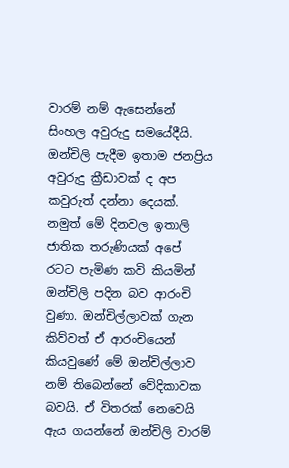වාරම් නම් ඇසෙන්නේ සිංහල අවුරුදු සමයේදීයි. ඔන්චිලි පැදීම ඉතාම ජනප්‍රිය අවුරුදු ක්‍රීඩාවක් ද අප කවුරුත් දන්නා දෙයක්. නමුත් මේ දිනවල ඉතාලි ජාතික තරුණියක් අපේ රටට පැමිණ කවි කියමින් ඔන්චිලි පදින බව ආරංචි වුණා. ඔන්චිල්ලාවක් ගැන කිව්වත් ඒ ආරංචියෙන් කියවුණේ මේ ඔන්චිල්ලාව නම් තිබෙන්නේ වේදිකාවක බවයි. ඒ විතරක් නෙවෙයි ඇය ගයන්නේ ඔන්චිලි වාරම්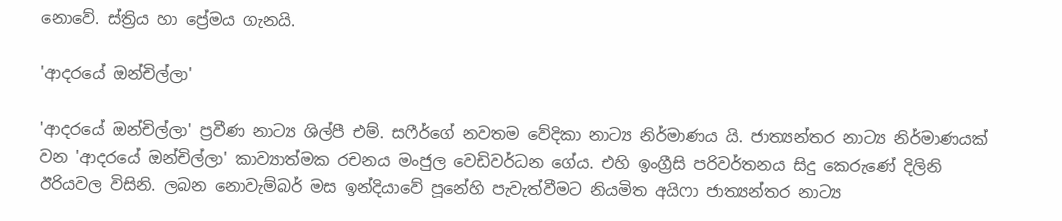නොවේ. ස්ත්‍රිය හා ප්‍රේමය ගැනයි.

'ආදරයේ ඔන්චිල්ලා'

'ආදරයේ ඔන්චිල්ලා' ප්‍රවීණ නාට්‍ය ශිල්පී එම්. සෆීර්ගේ නවතම වේදිකා නාට්‍ය නිර්මාණය යි. ජාත්‍යන්තර නාට්‍ය නිර්මාණයක් වන 'ආදරයේ ඔන්චිල්ලා' කාව්‍යාත්මක රචනය මංජුල වෙඩිවර්ධන ගේය. එහි ඉංග්‍රීසි පරිවර්තනය සිදු කෙරුණේ දිලිනි ඊරියවල විසිනි. ලබන නොවැම්බර් මස ඉන්දියාවේ පූනේහි පැවැත්වීමට නියමිත අයිෆා ජාත්‍යන්තර නාට්‍ය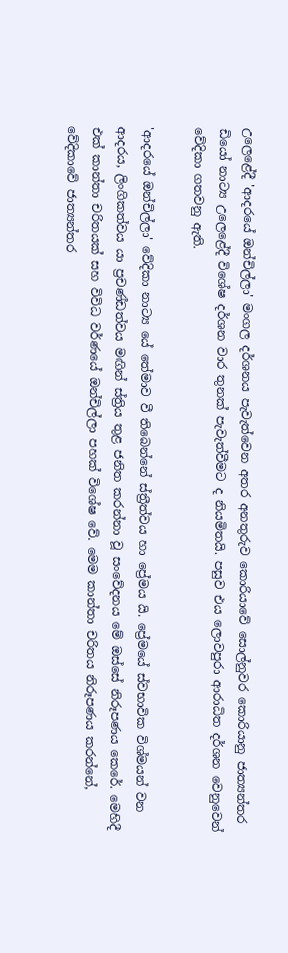උලෙළේදී 'ආදරයේ ඔන්චිල්ලා' මංගල දර්ශනය පැවැත්වෙන අතර අනතුරුව කොරියාවේ සොල්නුවර කොරියානු ජාත්‍යන්තර ඩියෝ නාට්‍ය උලෙළේදී විශේෂ දර්ශන වාර තුනක් පැවැත්වීමට ද නියමිතයි. පසුව එය ලොවපුරා ආරාධිත දර්ශන වෙනුවෙන් වේදිකා ගතවනු ඇති.

'ආදරයේ ඔන්චිල්ලා' වේදිකා නාට්‍ය යේ තේමාව වී තිබෙන්නේ ස්ත්‍රීත්වය හා ප්‍රේමය යි. ප්‍රේමයේ ස්වභාවික විශ්මයන් වන ආදරය, ලිංගිකත්වය යා ප්‍රචණ්ඩත්වය මඟින් ස්ත්‍රිය තුළ ජනිත කරන්නා වූ සංවේදනය මේ ඔස්සේ නිරූපණය කෙරේ. මෙහිදී එක් කාන්තා චරිතයක් සහ විවිධ වර්ණයේ ඔන්චිල්ලා පහක් විශේෂ වේ. මෙම කාන්තා චරිතය නිරූපණය කරන්නේ, වේදිකාවේ ජාත්‍යන්තර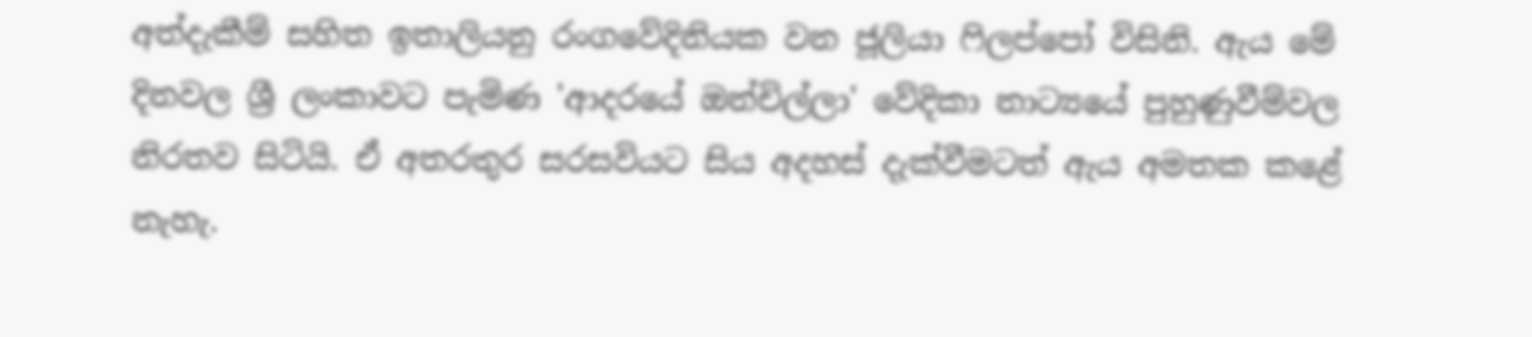අත්දැකීම් සහිත ඉතාලියනු රංගවේදිනියක වන ජූලියා ෆිලප්පෝ විසිනි. ඇය මේ දිනවල ශ්‍රී ලංකාවට පැමිණ 'ආදරයේ ඔන්චිල්ලා' වේදිකා නාට්‍යයේ පුහුණුවීම්වල නිරතව සිටියි. ඒ අතරතුර සරසවියට සිය අදහස් දැක්වීමටත් ඇය අමතක කළේ නැහැ.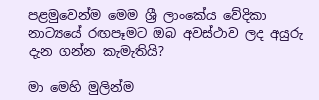පළමුවෙන්ම මෙම ශ්‍රී ලාංකේය වේදිකා නාට්‍යයේ රඟපෑමට ඔබ අවස්ථාව ලද අයුරු දැන ගන්න කැමැතියි?

මා මෙහි මුලින්ම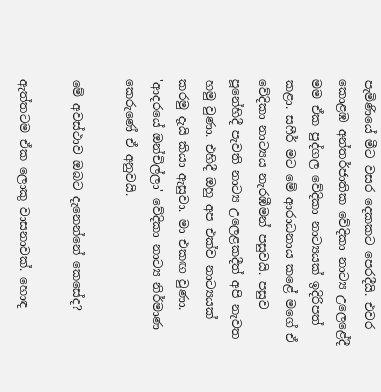පැමිණියේ මීට වසර දෙකකට පෙරදීයි. එවර කොළඹ අන්තර්ජාතික වේදිකා නාට්‍ය උලෙළේදී මම ඒක පුද්ගල වේදිකා නාට්‍යයක් ඉදිරිපත් කළා. සෆීර් මට මේ ආරාධනාය කළේ මගේ ඒ වේදිකා නාට්‍යය නැරඹීමන් පසුවයි. පසුව පූනේහිදී පැවති නාට්‍ය උලෙළකදීත් අපි නැවත හමු වුණා. එහිදී ඔහු අප එක්ව නාට්‍යයක් කරමු දැයි කියා ඇසුවා. මා එකඟ වුණා. 'ආදරයේ ඔන්චිල්ලා' වේදිකා නාට්‍ය නිර්මාණ කෙරුණේ ඒ අනුවයි.

මේ අවස්ථාව ඔබට දැනෙන්නේ කෙසේද?

ඇත්තටම ඒක ලොකු වාසනාවක්. හොඳ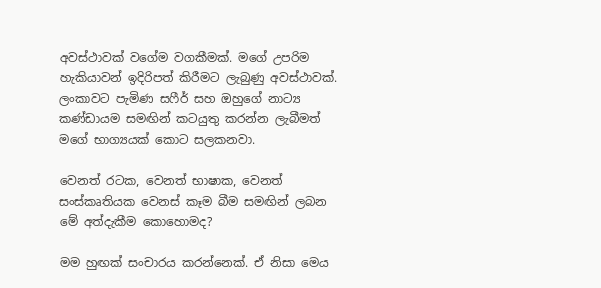අවස්ථාවක් වගේම වගකීමක්. මගේ උපරිම හැකියාවන් ඉදිරිපත් කිරීමට ලැබුණු අවස්ථාවක්. ලංකාවට පැමිණ සෆීර් සහ ඔහුගේ නාට්‍ය කණ්ඩායම සමඟින් කටයුතු කරන්න ලැබීමත් මගේ භාග්‍යයක් කොට සලකනවා.

වෙනත් රටක, වෙනත් භාෂාක, වෙනත් සංස්කෘතියක වෙනස් කෑම බීම සමඟින් ලබන මේ අත්දැකීම කොහොමද?

මම හුඟක් සංචාරය කරන්නෙක්. ඒ නිසා මෙය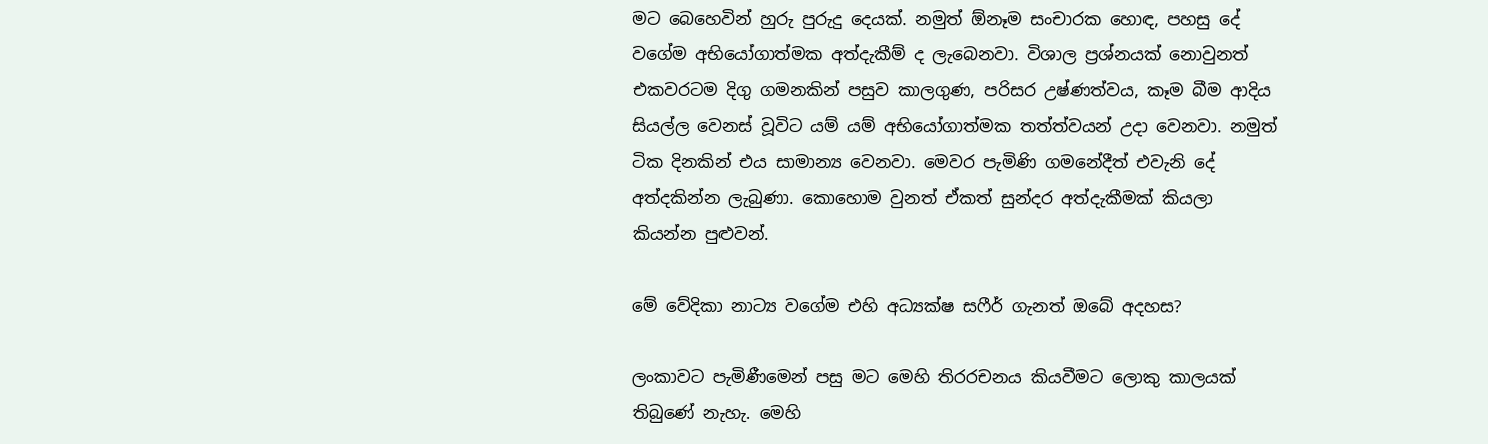මට බෙහෙවින් හුරු පුරුදු දෙයක්. නමුත් ඕනෑම සංචාරක හොඳ, පහසු දේ වගේම අභියෝගාත්මක අත්දැකීම් ද ලැබෙනවා. විශාල ප්‍රශ්නයක් නොවුනත් එකවරටම දිගු ගමනකින් පසුව කාලගුණ, පරිසර උෂ්ණත්වය, කෑම බීම ආදිය සියල්ල වෙනස් වූවිට යම් යම් අභියෝගාත්මක තත්ත්වයන් උදා වෙනවා. නමුත් ටික දිනකින් එය සාමාන්‍ය වෙනවා. මෙවර පැමිණි ගමනේදීත් එවැනි දේ අත්දකින්න ලැබුණා. කොහොම වුනත් ඒකත් සුන්දර අත්දැකීමක් කියලා කියන්න පුළුවන්.

මේ වේදිකා නාට්‍ය වගේම එහි අධ්‍යක්ෂ සෆීර් ගැනත් ඔබේ අදහස?

ලංකාවට පැමිණීමෙන් පසු මට මෙහි තිරරචනය කියවීමට ලොකු කාලයක් තිබුණේ නැහැ. මෙහි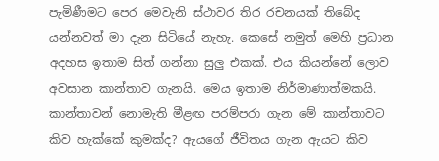පැමිණීමට පෙර මෙවැනි ස්ථාවර තිර රචනයක් තිබේද යන්නවත් මා දැන සිටියේ නැහැ. කෙසේ නමුත් මෙහි ප්‍රධාන අදහස ඉතාම සිත් ගන්නා සුලු එකක්. එය කියන්නේ ලොව අවසාන කාන්තාව ගැනයි. මෙය ඉතාම නිර්මාණාත්මකයි. කාන්තාවන් නොමැති මීළඟ පරම්පරා ගැන මේ කාන්තාවට කිව හැක්කේ කුමක්ද? ඇයගේ ජීවිතය ගැන ඇයට කිව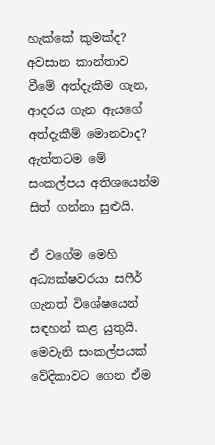හැක්කේ කුමක්ද? අවසාන කාන්තාව වීමේ අත්දැකීම ගැන, ආදරය ගැන ඇයගේ අත්දැකීම් මොනවාද? ඇත්තටම මේ සංකල්පය අතිශයෙන්ම සිත් ගන්නා සුළුයි.

ඒ වගේම මෙහි අධ්‍යක්ෂවරයා සෆීර් ගැනත් විශේෂයෙන් සඳහන් කළ යුතුයි. මෙවැනි සංකල්පයක් වේදිකාවට ගෙන ඒම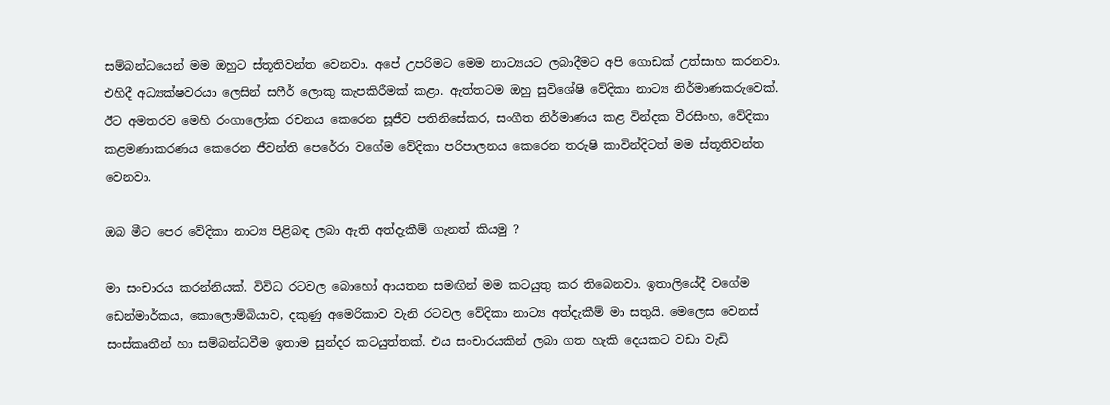සම්බන්ධයෙන් මම ඔහුට ස්තූතිවන්ත වෙනවා. අපේ උපරිමට මෙම නාට්‍යයට ලබාදීමට අපි ගොඩක් උත්සාහ කරනවා. එහිදී අධ්‍යක්ෂවරයා ලෙසින් සෆීර් ලොකු කැපකිරීමක් කළා. ඇත්තටම ඔහු සුවිශේෂි වේදිකා නාට්‍ය නිර්මාණකරුවෙක්. ඊට අමතරව මෙහි රංගාලෝක රචනය කෙරෙන සූජීව පතිනිසේකර, සංගීත නිර්මාණය කළ වින්දක වීරසිංහ, වේදිකා කළමණාකරණය කෙරෙන ජීවන්ති පෙරේරා වගේම වේදිකා පරිපාලනය කෙරෙන තරුෂි කාවින්දිටත් මම ස්තූතිවන්ත වෙනවා.

ඔබ මීට පෙර වේදිකා නාට්‍ය පිළිබඳ ලබා ඇති අත්දැකීම් ගැනත් කියමු ?

මා සංචාරය කරන්නියක්. විවිධ රටවල බොහෝ ආයතන සමඟින් මම කටයුතු කර තිබෙනවා. ඉතාලියේදී වගේම ඩෙන්මාර්කය, කොලොම්බියාව, දකුණු අමෙරිකාව වැනි රටවල වේදිකා නාට්‍ය අත්දැකීම් මා සතුයි. මෙලෙස වෙනස් සංස්කෘතීන් හා සම්බන්ධවීම ඉතාම සුන්දර කටයුත්තක්. එය සංචාරයකින් ලබා ගත හැකි දෙයකට වඩා වැඩි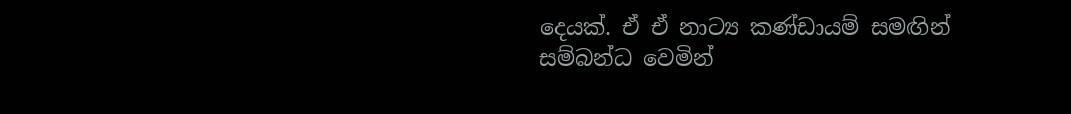දෙයක්. ඒ ඒ නාට්‍ය කණ්ඩායම් සමඟින් සම්බන්ධ වෙමින්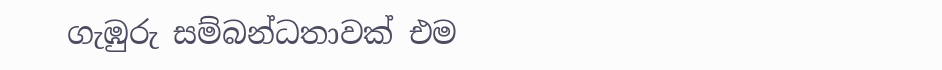ගැඹුරු සම්බන්ධතාවක් එම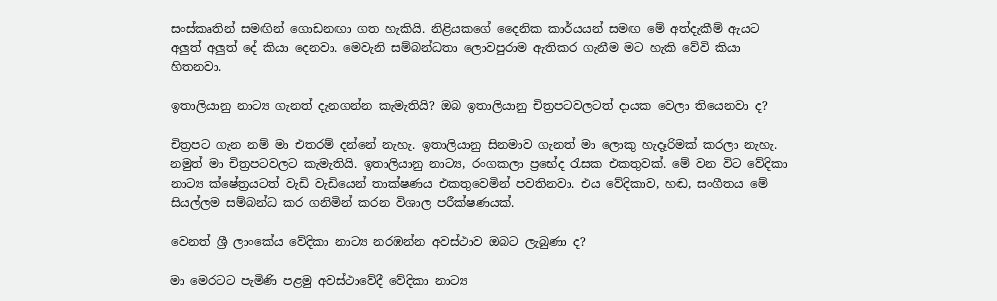සංස්කෘතින් සමඟින් ගොඩනඟා ගත හැකියි. නිළියකගේ දෛනික කාර්යයන් සමඟ මේ අත්දැකීම් ඇයට අලුත් අලුත් දේ කියා දෙනවා. මෙවැනි සම්බන්ධතා ලොවපුරාම ඇතිකර ගැනීම මට හැකි වේවි කියා හිතනවා.

ඉතාලියානු නාට්‍ය ගැනත් දැනගන්න කැමැතියි? ඔබ ඉතාලියානු චිත්‍රපටවලටත් දායක වෙලා තියෙනවා ද?

චිත්‍රපට ගැන නම් මා එතරම් දන්නේ නැහැ. ඉතාලියානු සිනමාව ගැනත් මා ලොකු හැදෑරිමක් කරලා නැහැ. නමුත් මා චිත්‍රපටවලට කැමැතියි. ඉතාලියානු නාට්‍ය, රංගකලා ප්‍රභේද රැසක එකතුවක්. මේ වන විට වේදිකා නාට්‍ය ක්ෂේත්‍රයටත් වැඩි වැඩියෙන් තාක්ෂණය එකතුවෙමින් පවතිනවා. එය වේදිකාව, හඬ, සංගීතය මේ සියල්ලම සම්බන්ධ කර ගනිමින් කරන විශාල පරීක්ෂණයක්.

වෙනත් ශ්‍රී ලාංකේය වේදිකා නාට්‍ය නරඹන්න අවස්ථාව ඔබට ලැබුණා ද?

මා මෙරටට පැමිණි පළමු අවස්ථාවේදී වේදිකා නාට්‍ය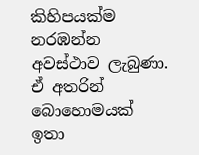කිහිපයක්ම නරඹන්න අවස්ථාව ලැබුණා. ඒ අතරින් බොහොමයක් ඉතා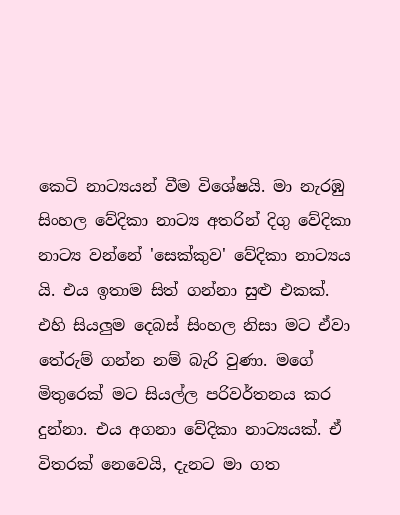කෙටි නාට්‍යයන් වීම විශේෂයි. මා නැරඹු සිංහල වේදිකා නාට්‍ය අතරින් දිගු වේදිකා නාට්‍ය වන්නේ 'සෙක්කුව' වේදිකා නාට්‍යය යි. එය ඉතාම සිත් ගන්නා සුළු එකක්. එහි සියලුම දෙබස් සිංහල නිසා මට ඒවා තේරුම් ගන්න නම් බැරි වුණා. මගේ මිතුරෙක් මට සියල්ල පරිවර්තනය කර දුන්නා. එය අගනා වේදිකා නාට්‍යයක්. ඒ විතරක් නෙවෙයි, දැනට මා ගත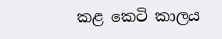කළ කෙටි කාලය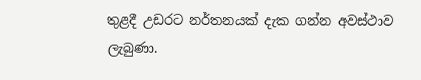තුළදී උඩරට නර්තනයක් දැක ගන්න අවස්ථාව ලැබුණා.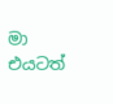මා එයටත්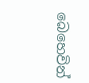බෙහෙවින්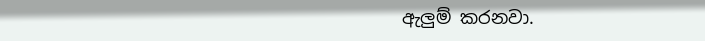ඇලුම් කරනවා.